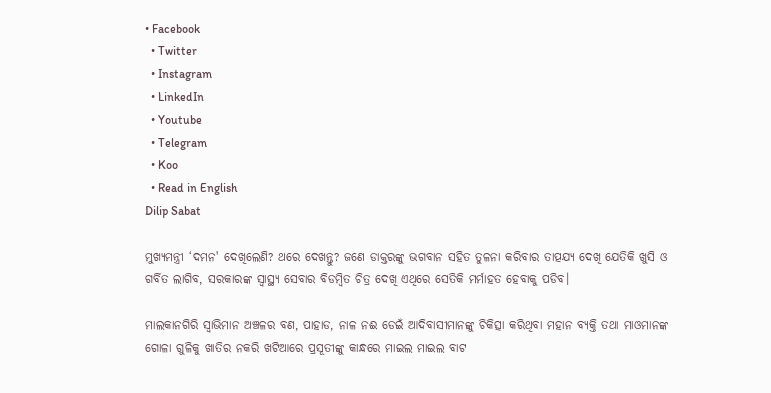• Facebook
  • Twitter
  • Instagram
  • LinkedIn
  • Youtube
  • Telegram
  • Koo
  • Read in English
Dilip Sabat

ମୁଖ୍ୟମନ୍ତ୍ରୀ ‘ଦମନ' ଦେଖିଲେଣି? ଥରେ ଦେଖନ୍ତୁ? ଜଣେ ଡାକ୍ତରଙ୍କୁ ଭଗବାନ ସହିତ ତୁଳନା କରିବାର ତାତ୍ପଯ୍ୟ ଦେଖି ଯେତିକି ଖୁସି ଓ ଗର୍ବିତ ଲାଗିବ, ସରକାରଙ୍କ ସ୍ୱାସ୍ଥ୍ୟ ସେବାର ବିଡମ୍ବିତ ଚିତ୍ର ଦେଖି ଏଥିରେ ସେତିକି ମର୍ମାହତ ହେବାକୁ ପଡିବ।

ମାଲକାନଗିରି ସ୍ୱାଭିମାନ ଅଞ୍ଚଳର ବଣ, ପାହାଡ, ନାଳ ନଈ ଡେଇଁ ଆଦିବାସୀମାନଙ୍କୁ ଚିକିତ୍ସା କରିଥିବା ମହାନ ବ୍ୟକ୍ତି ତଥା ମାଓମାନଙ୍କ ଗୋଳା ଗୁଳିକୁ ଖାତିର ନକରି ଖଟିଆରେ ପ୍ରସୂତୀଙ୍କୁ କାନ୍ଧରେ ମାଇଲ ମାଇଲ ବାଟ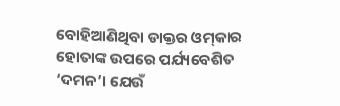ବୋହିଆଣିଥିବା ଡାକ୍ତର ଓମ୍‌କାର ହୋତାଙ୍କ ଉପରେ ପର୍ଯ୍ୟବେଶିତ ‘ଦମନ’। ଯେଉଁ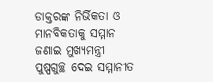ଡାକ୍ତରଙ୍କ ନିର୍ଭିକତା ଓ ମାନବିକତାକୁ ସମ୍ମାନ ଜଣାଇ ମୁଖ୍ୟମନ୍ତ୍ରୀ ପୁଷ୍ପଗୁଚ୍ଛ ଦେଇ ସମ୍ମାନୀତ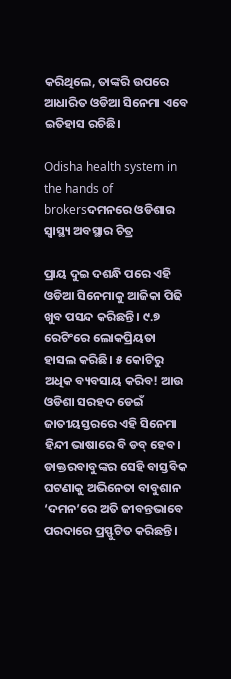କରିଥିଲେ, ତାଙ୍କରି ଉପରେ ଆଧାରିତ ଓଡିଆ ସିନେମା ଏବେ ଇତିହାସ ରଚିଛି।

Odisha health system in the hands of brokersଦମନରେ ଓଡିଶାର ସ୍ୱାସ୍ଥ୍ୟ ଅବସ୍ଥାର ଚିତ୍ର

ପ୍ରାୟ ଦୁଇ ଦଶନ୍ଧି ପରେ ଏହି ଓଡିଆ ସିନେମାକୁ ଆଜିକା ପିଢି ଖୁବ ପସନ୍ଦ କରିଛନ୍ତି । ୯.୭ ରେଟିଂରେ ଲୋକପ୍ରିୟତା ହାସଲ କରିଛି। ୫ କୋଟିରୁ ଅଧିକ ବ୍ୟବସାୟ କରିବ! ଆଉ ଓଡିଶା ସରହଦ ଡେଇଁ ଜାତୀୟସ୍ତରରେ ଏହି ସିନେମା ହିନ୍ଦୀ ଭାଷାରେ ବି ଡବ୍ ହେବ। ଡାକ୍ତରବାବୁଙ୍କର ସେହି ବାସ୍ତବିକ ଘଟଣାକୁ ଅଭିନେତା ବାବୁଶାନ ‘ଦମନ’ରେ ଅତି ଜୀବନ୍ତଭାବେ ପରଦାରେ ପ୍ରସ୍ଫୁଟିତ କରିଛନ୍ତି।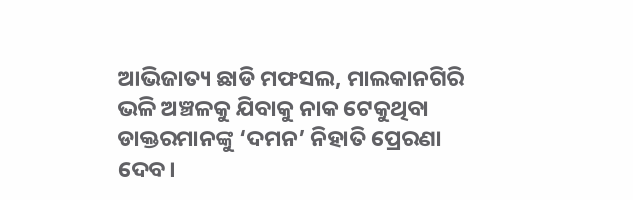ଆଭିଜାତ୍ୟ ଛାଡି ମଫସଲ, ମାଲକାନଗିରି ଭଳି ଅଞ୍ଚଳକୁ ଯିବାକୁ ନାକ ଟେକୁଥିବା ଡାକ୍ତରମାନଙ୍କୁ ‘ଦମନ’ ନିହାତି ପ୍ରେରଣା ଦେବ।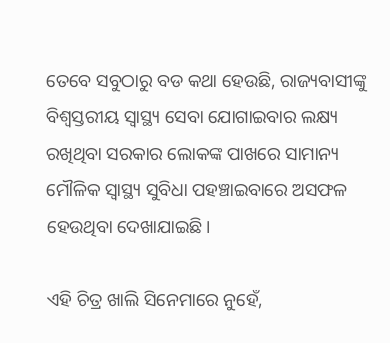ତେବେ ସବୁଠାରୁ ବଡ କଥା ହେଉଛି, ରାଜ୍ୟବାସୀଙ୍କୁ ବିଶ୍ୱସ୍ତରୀୟ ସ୍ୱାସ୍ଥ୍ୟ ସେବା ଯୋଗାଇବାର ଲକ୍ଷ୍ୟ ରଖିଥିବା ସରକାର ଲୋକଙ୍କ ପାଖରେ ସାମାନ୍ୟ ମୌଳିକ ସ୍ୱାସ୍ଥ୍ୟ ସୁବିଧା ପହଞ୍ଚାଇବାରେ ଅସଫଳ ହେଉଥିବା ଦେଖାଯାଇଛି।

ଏହି ଚିତ୍ର ଖାଲି ସିନେମାରେ ନୁହେଁ,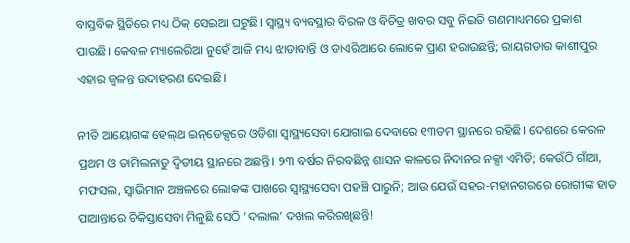ବାସ୍ତବିକ ସ୍ଥିତିରେ ମଧ୍ୟ ଠିକ୍ ସେଇଆ ଘଟୁଛି। ସ୍ୱାସ୍ଥ୍ୟ ବ୍ୟବସ୍ଥାର ବିରଳ ଓ ବିଚିତ୍ର ଖବର ସବୁ ନିଇତି ଗଣମାଧ୍ୟମରେ ପ୍ରକାଶ ପାଉଛି। କେବଳ ମ୍ୟାଲେରିଆ ନୁହେଁ ଆଜି ମଧ୍ୟ ଝାଡାବାନ୍ତି ଓ ଡାଏରିଆରେ ଲୋକେ ପ୍ରାଣ ହରାଉଛନ୍ତି; ରାୟଗଡାର କାଶୀପୁର ଏହାର ଜ୍ୱଳନ୍ତ ଉଦାହରଣ ଦେଇଛି।

ନୀତି ଆୟୋଗଙ୍କ ହେଲ୍‌ଥ ଇନ୍‌ଡେକ୍ସରେ ଓଡିଶା ସ୍ୱାସ୍ଥ୍ୟସେବା ଯୋଗାଇ ଦେବାରେ ୧୩ତମ ସ୍ଥାନରେ ରହିଛି। ଦେଶରେ କେରଳ ପ୍ରଥମ ଓ ତାମିଲନାଡୁ ଦ୍ୱିତୀୟ ସ୍ଥାନରେ ଅଛନ୍ତି। ୨୩ ବର୍ଷର ନିରବଛିନ୍ନ ଶାସନ କାଳରେ ନିଦାନର ନକ୍ସା ଏମିତି; କେଉଁଠି ଗାଁଆ, ମଫସଲ, ସ୍ୱାଭିମାନ ଅଞ୍ଚଳରେ ଲୋକଙ୍କ ପାଖରେ ସ୍ୱାସ୍ଥ୍ୟସେବା ପହଞ୍ଚି ପାରୁନି; ଆଉ ଯେଉଁ ସହର-ମହାନଗରରେ ରୋଗୀଙ୍କ ହାତ ପାଆନ୍ତାରେ ଚିକିସ୍ତାସେବା ମିଳୁଛି ସେଠି ‘ଦଲାଲ’ ଦଖଲ କରିରଖିଛନ୍ତି!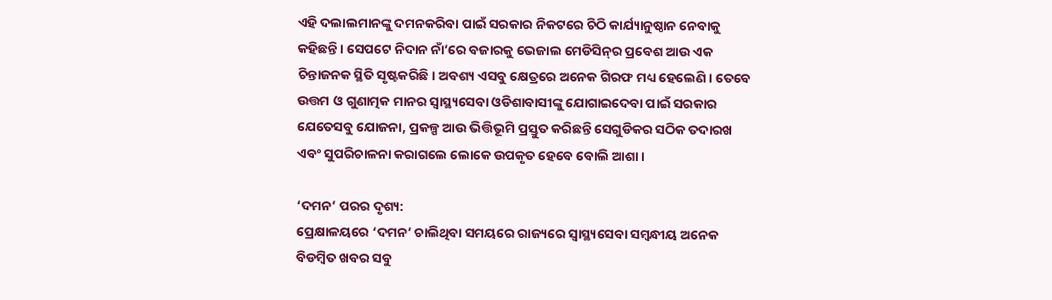ଏହି ଦଲାଲମାନଙ୍କୁ ଦମନକରିବା ପାଇଁ ସରକାର ନିକଟରେ ଚିଠି କାର୍ଯ୍ୟାନୁଷ୍ଠାନ ନେବାକୁ କହିଛନ୍ତି। ସେପଟେ ନିଦାନ ନାଁ’ରେ ବଜାରକୁ ଭେଜାଲ ମେଡିସିନ୍‌ର ପ୍ରବେଶ ଆଉ ଏକ ଚିନ୍ତାଜନକ ସ୍ଥିତି ସୃଷ୍ଟକରିଛି। ଅବଶ୍ୟ ଏସବୁ କ୍ଷେତ୍ରରେ ଅନେକ ଗିରଫ ମଧ୍ୟ ହେଲେଣି। ତେବେ ଉତ୍ତମ ଓ ଗୁଣାତ୍ମକ ମାନର ସ୍ୱାସ୍ଥ୍ୟସେବା ଓଡିଶାବାସୀଙ୍କୁ ଯୋଗାଇଦେବା ପାଇଁ ସରକାର ଯେତେସବୁ ଯୋଜନା, ପ୍ରକଳ୍ପ ଆଉ ଭିତ୍ତିଭୂମି ପ୍ରସ୍ତୁତ କରିଛନ୍ତି ସେଗୁଡିକର ସଠିକ ତଦାରଖ ଏବଂ ସୁପରିଚାଳନା କରାଗଲେ ଲୋକେ ଉପକୃତ ହେବେ ବୋଲି ଆଶା।

‘ଦମନ’ ପରର ଦୃଶ୍ୟ:
ପ୍ରେକ୍ଷାଳୟରେ ‘ଦମନ’ ଚାଲିଥିବା ସମୟରେ ରାଜ୍ୟରେ ସ୍ୱାସ୍ଥ୍ୟସେବା ସମ୍ବନ୍ଧୀୟ ଅନେକ ବିଡମ୍ବିତ ଖବର ସବୁ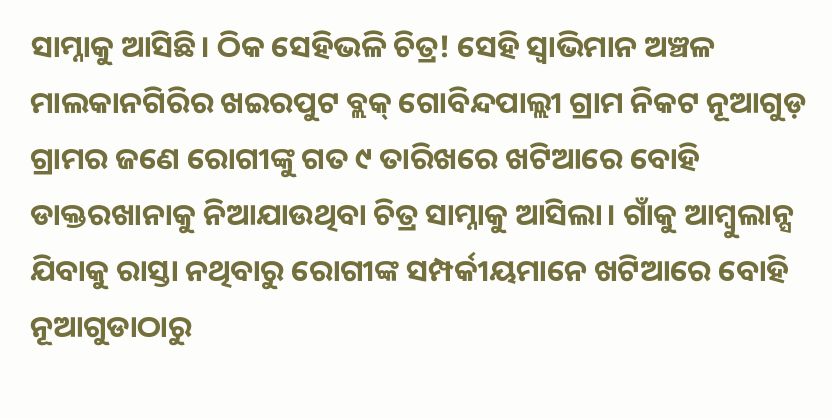ସାମ୍ନାକୁ ଆସିଛି। ଠିକ ସେହିଭଳି ଚିତ୍ର! ସେହି ସ୍ୱାଭିମାନ ଅଞ୍ଚଳ ମାଲକାନଗିରିର ଖଇରପୁଟ ବ୍ଲକ୍‌ ଗୋବିନ୍ଦପାଲ୍ଲୀ ଗ୍ରାମ ନିକଟ ନୂଆଗୁଡ଼ ଗ୍ରାମର ଜଣେ ରୋଗୀଙ୍କୁ ଗତ ୯ ତାରିଖରେ ଖଟିଆରେ ବୋହି ଡାକ୍ତରଖାନାକୁ ନିଆଯାଉଥିବା ଚିତ୍ର ସାମ୍ନାକୁ ଆସିଲା। ଗାଁକୁ ଆମ୍ବୁଲାନ୍ସ ଯିବାକୁ ରାସ୍ତା ନଥିବାରୁ ରୋଗୀଙ୍କ ସମ୍ପର୍କୀୟମାନେ ଖଟିଆରେ ବୋହି ନୂଆଗୁଡାଠାରୁ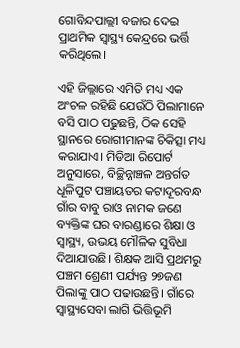ଗୋବିନ୍ଦପାଲ୍ଲୀ ବଜାର ଦେଇ ପ୍ରାଥମିକ ସ୍ୱାସ୍ଥ୍ୟ କେନ୍ଦ୍ରରେ ଭର୍ତ୍ତି କରିଥିଲେ।

ଏହି ଜିଲ୍ଲାରେ ଏମିତି ମଧ୍ୟ ଏକ ଅଂଚଳ ରହିଛି ଯେଉଁଠି ପିଲାମାନେ ବସି ପାଠ ପଢୁଛନ୍ତି, ଠିକ ସେହି ସ୍ଥାନରେ ରୋଗୀମାନଙ୍କ ଚିକିତ୍ସା ମଧ୍ୟ କରାଯାଏ। ମିଡିଆ ରିପୋର୍ଟ ଅନୁସାରେ, ବିଚ୍ଛିନ୍ନାଞ୍ଚଳ ଅନ୍ତର୍ଗତ ଧୂଳିପୁଟ ପଞ୍ଚାୟତର କଟାଦୂରବନ୍ଧ ଗାଁର ବାବୁ ରାଓ ନାମକ ଜଣେ ବ୍ୟକ୍ତିଙ୍କ ଘର ବାରଣ୍ଡାରେ ଶିକ୍ଷା ଓ ସ୍ୱାସ୍ଥ୍ୟ, ଉଭୟ ମୌଳିକ ସୁବିଧା ଦିଆଯାଉଛି। ଶିକ୍ଷକ ଆସି ପ୍ରଥମରୁ ପଞ୍ଚମ ଶ୍ରେଣୀ ପର୍ଯ୍ୟନ୍ତ ୨୭ଜଣ ପିଲାଙ୍କୁ ପାଠ ପଢାଉଛନ୍ତି। ଗାଁରେ ସ୍ୱାସ୍ଥ୍ୟସେବା ଲାଗି ଭିତ୍ତିଭୂମି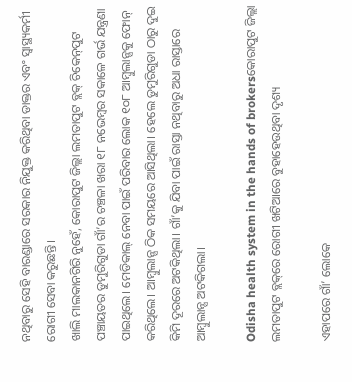ନଥିବାରୁ ସେହି ବାରଣ୍ଡାରେ ସରକାର ନିଯୁକ୍ତ କରିଥିବା ଡାକ୍ତର ଏବଂ ସ୍ୱାସ୍ଥ୍ୟକର୍ମୀ ରୋଗୀ ସେବା କରୁଛନ୍ତି।
ଖାଲି ମାଲକାନଗିରି ନୁହେଁ, କୋରାପୁଟ ଜିଲ୍ଲା ଲମତାପୁଟ ବ୍ଲକ୍‌ ଚିକେନ୍‌ପୁଟ ପଞ୍ଚାୟତର ଡୁମୁରିଗୁଡା ଗାଁ’ର ଚଞ୍ଚଳା ଖରା ୧୮ ନଭେମ୍ବର ସକାଳେ ଗର୍ଭ ଯନ୍ତ୍ରଣା ପାଇଥିଲେ। ମେଡିକାଲ୍‌ ନେବା ପାଇଁ ପରିବାର ଲୋକ ୧୦୮ ଆମ୍ୱୁଲାନ୍ସକୁ ଫୋନ୍‌ କରିଥିଲେ। ଆମ୍ୱୁଲାନ୍ସ ଠିକ ସମୟରେ ଆସିଥିଲା। ହେଲେ ଡୁମୁରିଗୁଡା ଠାରୁ ଦୁଇ କିମି ଦୂରରେ ଅଟକିଥିଲା। ଗାଁ’କୁ ଯିବା ପାଇଁ ରାସ୍ତା ନଥିବାରୁ ଅଧା ରାସ୍ତାରେ ଆମ୍ୱୁଲାନ୍ସ ଅଟକିଗଲା।

Odisha health system in the hands of brokersକୋରାପୁଟ ଜିଲ୍ଲା ଲମତାପୁଟ ବ୍ଲକ୍‌ରେ ରୋଗୀ ଖଟିଆରେ ବୁହାହେଉଥିବା ଦୃଶ୍ୟ

ଏହାପରେ ଗାଁ’ ଲୋକେ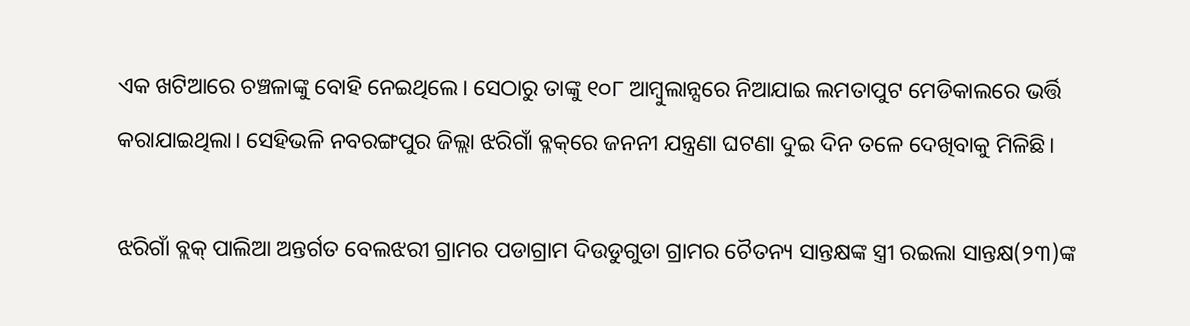ଏକ ଖଟିଆରେ ଚଞ୍ଚଳାଙ୍କୁ ବୋହି ନେଇଥିଲେ। ସେଠାରୁ ତାଙ୍କୁ ୧୦୮ ଆମ୍ବୁଲାନ୍ସରେ ନିଆଯାଇ ଲମତାପୁଟ ମେଡିକାଲରେ ଭର୍ତ୍ତି କରାଯାଇଥିଲା। ସେହିଭଳି ନବରଙ୍ଗପୁର ଜିଲ୍ଲା ଝରିଗାଁ ବ୍ଳକ୍‌ରେ ଜନନୀ ଯନ୍ତ୍ରଣା ଘଟଣା ଦୁଇ ଦିନ ତଳେ ଦେଖିବାକୁ ମିଳିଛି।

ଝରିଗାଁ ବ୍ଲକ୍‌ ପାଲିଆ ଅନ୍ତର୍ଗତ ବେଲଝରୀ ଗ୍ରାମର ପଡାଗ୍ରାମ ଦିଉଡୁଗୁଡା ଗ୍ରାମର ଚୈତନ୍ୟ ସାନ୍ତକ୍ଷଙ୍କ ସ୍ତ୍ରୀ ରଇଲା ସାନ୍ତକ୍ଷ(୨୩)ଙ୍କ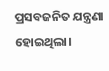ପ୍ରସବଜନିତ ଯନ୍ତ୍ରଣା ହୋଇଥିଲା।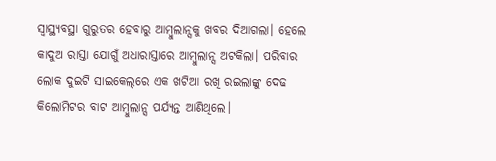ସ୍ୱାସ୍ଥ୍ୟବସ୍ଥା ଗୁରୁତର ହେବାରୁ ଆମ୍ବୁଲାନ୍ସକୁ ଖବର ଦିଆଗଲା। ହେଲେ କାଦୁଅ ରାସ୍ତା ଯୋଗୁଁ ଅଧାରାସ୍ତାରେ ଆମ୍ବୁଲାନ୍ସ ଅଟକିଲା। ପରିବାର ଲୋକ ଦୁଇଟି ସାଇକେଲ୍‌ରେ ଏକ ଖଟିଆ ରଖି ରଇଲାଙ୍କୁ ଦେଢ କିଲୋମିଟର ବାଟ ଆମ୍ବୁଲାନ୍ସ ପର୍ଯ୍ୟନ୍ତ ଆଣିଥିଲେ।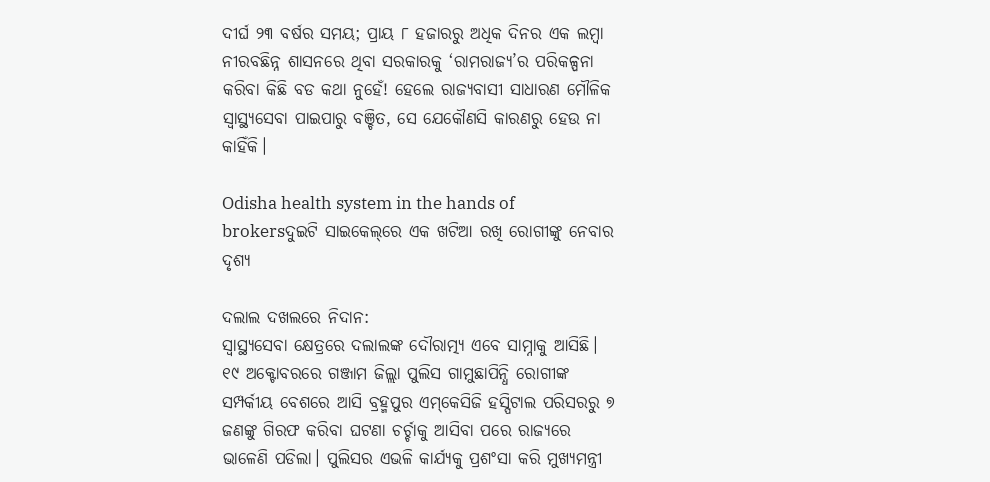ଦୀର୍ଘ ୨୩ ବର୍ଷର ସମୟ; ପ୍ରାୟ ୮ ହଜାରରୁ ଅଧିକ ଦିନର ଏକ ଲମ୍ବା ନୀରବଛିନ୍ନ ଶାସନରେ ଥିବା ସରକାରକୁ ‘ରାମରାଜ୍ୟ’ର ପରିକଳ୍ପନା କରିବା କିଛି ବଡ କଥା ନୁହେଁ! ହେଲେ ରାଜ୍ୟବାସୀ ସାଧାରଣ ମୌଳିକ ସ୍ୱାସ୍ଥ୍ୟସେବା ପାଇପାରୁ ବଞ୍ଚିତ, ସେ ଯେକୌଣସି କାରଣରୁ ହେଉ ନା କାହିଁକି।

Odisha health system in the hands of brokersଦୁଇଟି ସାଇକେଲ୍‌ରେ ଏକ ଖଟିଆ ରଖି ରୋଗୀଙ୍କୁ ନେବାର ଦୃଶ୍ୟ

ଦଲାଲ ଦଖଲରେ ନିଦାନ:
ସ୍ୱାସ୍ଥ୍ୟସେବା କ୍ଷେତ୍ରରେ ଦଲାଲଙ୍କ ଦୌରାତ୍ମ୍ୟ ଏବେ ସାମ୍ନାକୁ ଆସିଛି। ୧୯ ଅକ୍ଟୋବରରେ ଗଞ୍ଜାମ ଜିଲ୍ଲା ପୁଲିସ ଗାମୁଛାପିନ୍ଧି ରୋଗୀଙ୍କ ସମ୍ପର୍କୀୟ ବେଶରେ ଆସି ବ୍ରହ୍ମପୁର ଏମ୍‌କେସିଜି ହସ୍ପିଟାଲ ପରିସରରୁ ୭ ଜଣଙ୍କୁ ଗିରଫ କରିବା ଘଟଣା ଚର୍ଚ୍ଚାକୁ ଆସିବା ପରେ ରାଜ୍ୟରେ ଭାଳେଣି ପଡିଲା। ପୁଲିସର ଏଭଳି କାର୍ଯ୍ୟକୁ ପ୍ରଶଂସା କରି ମୁଖ୍ୟମନ୍ତ୍ରୀ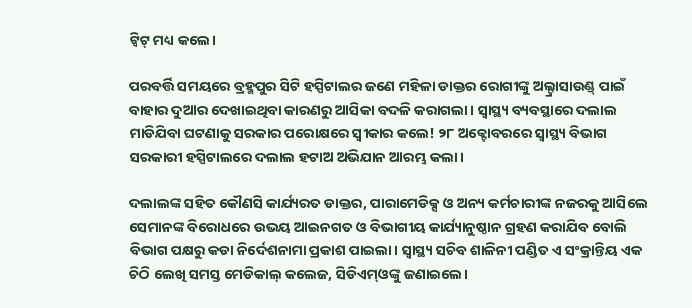ଟ୍ୱିଟ୍‌ ମଧ୍ୟ କଲେ।

ପରବର୍ତ୍ତି ସମୟରେ ବ୍ରହ୍ମପୁର ସିଟି ହସ୍ପିଟାଲର ଜଣେ ମହିଳା ଡାକ୍ତର ରୋଗୀଙ୍କୁ ଅଲ୍ଟ୍ରାସାଉଣ୍ଡ୍‌ ପାଇଁ ବାହାର ଦୁଆର ଦେଖାଇଥିବା କାରଣରୁ ଆସିକା ବଦଳି କରାଗଲା। ସ୍ୱାସ୍ଥ୍ୟ ବ୍ୟବସ୍ଥାରେ ଦଲାଲ ମାଡିଯିବା ଘଟଣାକୁ ସରକାର ପରୋକ୍ଷରେ ସ୍ୱୀକାର କଲେ! ୨୮ ଅକ୍ଟୋବରରେ ସ୍ୱାସ୍ଥ୍ୟ ବିଭାଗ ସରକାରୀ ହସ୍ପିଟାଲରେ ଦଲାଲ ହଟାଅ ଅଭିଯାନ ଆରମ୍ଭ କଲା।

ଦଲାଲଙ୍କ ସହିତ କୌଣସି କାର୍ଯ୍ୟରତ ଡାକ୍ତର, ପାରାମେଡିକ୍ସ ଓ ଅନ୍ୟ କର୍ମଚାରୀଙ୍କ ନଜରକୁ ଆସିଲେ ସେମାନଙ୍କ ବିରୋଧରେ ଉଭୟ ଆଇନଗତ ଓ ବିଭାଗୀୟ କାର୍ଯ୍ୟାନୁଷ୍ଠାନ ଗ୍ରହଣ କରାଯିବ ବୋଲି ବିଭାଗ ପକ୍ଷରୁ କଡା ନିର୍ଦେଶନାମା ପ୍ରକାଶ ପାଇଲା। ସ୍ୱାସ୍ଥ୍ୟ ସଚିବ ଶାଳିନୀ ପଣ୍ଡିତ ଏ ସଂକ୍ରାନ୍ତିୟ ଏକ ଚିଠି ଲେଖି ସମସ୍ତ ମେଡିକାଲ୍‌ କଲେଜ, ସିଡିଏମ୍‌ଓଙ୍କୁ ଜଣାଇଲେ।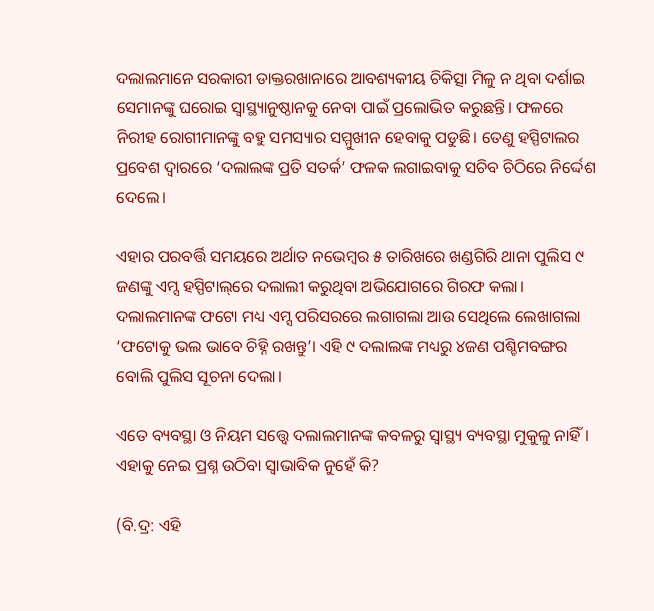ଦଲାଲମାନେ ସରକାରୀ ଡାକ୍ତରଖାନାରେ ଆବଶ୍ୟକୀୟ ଚିକିତ୍ସା ମିଳୁ ନ ଥିବା ଦର୍ଶାଇ ସେମାନଙ୍କୁ ଘରୋଇ ସ୍ୱାସ୍ଥ୍ୟାନୁଷ୍ଠାନକୁ ନେବା ପାଇଁ ପ୍ରଲୋଭିତ କରୁଛନ୍ତି। ଫଳରେ ନିରୀହ ରୋଗୀମାନଙ୍କୁ ବହୁ ସମସ୍ୟାର ସମ୍ମୁଖୀନ ହେବାକୁ ପଡୁଛି। ତେଣୁ ହସ୍ପିଟାଲର ପ୍ରବେଶ ଦ୍ୱାରରେ ‘ଦଲାଲଙ୍କ ପ୍ରତି ସତର୍କ’ ଫଳକ ଲଗାଇବାକୁ ସଚିବ ଚିଠିରେ ନିର୍ଦ୍ଦେଶ ଦେଲେ।

ଏହାର ପରବର୍ତ୍ତି ସମୟରେ ଅର୍ଥାତ ନଭେମ୍ବର ୫ ତାରିଖରେ ଖଣ୍ଡଗିରି ଥାନା ପୁଲିସ ୯ ଜଣଙ୍କୁ ଏମ୍ସ ହସ୍ପିଟାଲ୍‌ରେ ଦଲାଲୀ କରୁଥିବା ଅଭିଯୋଗରେ ଗିରଫ କଲା। ଦଲାଲମାନଙ୍କ ଫଟୋ ମଧ୍ୟ ଏମ୍ସ ପରିସରରେ ଲଗାଗଲା ଆଉ ସେଥିଲେ ଲେଖାଗଲା ‘ଫଟୋକୁ ଭଲ ଭାବେ ଚିହ୍ନି ରଖନ୍ତୁ’। ଏହି ୯ ଦଲାଲଙ୍କ ମଧ୍ୟରୁ ୪ଜଣ ପଶ୍ଚିମବଙ୍ଗର ବୋଲି ପୁଲିସ ସୂଚନା ଦେଲା।

ଏତେ ବ୍ୟବସ୍ଥା ଓ ନିୟମ ସତ୍ତ୍ୱେ ଦଲାଲମାନଙ୍କ କବଳରୁ ସ୍ୱାସ୍ଥ୍ୟ ବ୍ୟବସ୍ଥା ମୁକୁଳୁ ନାହିଁ। ଏହାକୁ ନେଇ ପ୍ରଶ୍ନ ଉଠିବା ସ୍ୱାଭାବିକ ନୁହେଁ କି?

(ବି.ଦ୍ର: ଏହି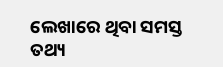ଲେଖାରେ ଥିବା ସମସ୍ତ ତଥ୍ୟ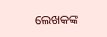ଲେଖକଙ୍କ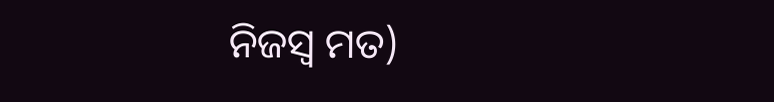ନିଜସ୍ୱ ମତ)